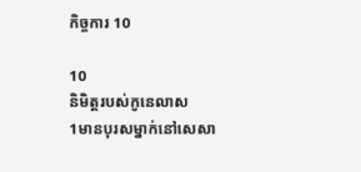កិច្ចការ 10

10
និមិត្តរបស់កូនេលាស
1មានបុរសម្នាក់នៅសេសា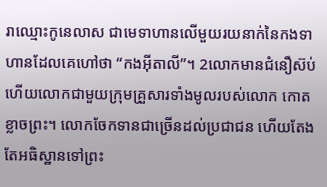រាឈ្មោះកូនេលាស ជាមេទាហានលើមួយរយនាក់នៃកងទាហានដែលគេហៅថា “កងអ៊ីតាលី”។ 2លោកមានជំនឿស៊ប់ ហើយលោកជាមួយក្រុមគ្រួសារទាំងមូលរបស់លោក កោតខ្លាចព្រះ។ លោកចែកទានជាច្រើនដល់ប្រជាជន ហើយតែងតែអធិស្ឋានទៅព្រះ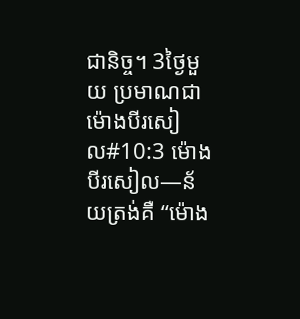ជានិច្ច។ 3ថ្ងៃមួយ ប្រមាណជាម៉ោងបីរសៀល#10:3 ម៉ោងបីរសៀល―ន័យត្រង់គឺ “ម៉ោង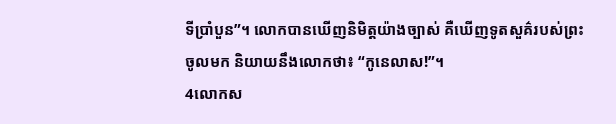ទីប្រាំបួន”។ លោកបានឃើញនិមិត្តយ៉ាងច្បាស់ គឺឃើញទូតសួគ៌របស់ព្រះចូលមក និយាយនឹងលោកថា៖ “កូនេលាស!”។
4លោកស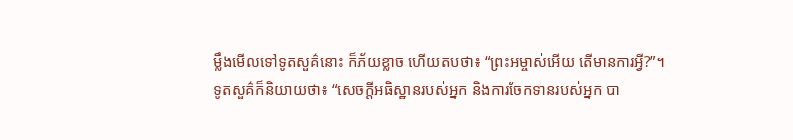ម្លឹងមើលទៅទូតសួគ៌នោះ ក៏ភ័យខ្លាច ហើយតបថា៖ “ព្រះអម្ចាស់អើយ តើមានការអ្វី?”។
ទូតសួគ៌ក៏និយាយថា៖ “សេចក្ដីអធិស្ឋានរបស់អ្នក និងការចែកទានរបស់អ្នក បា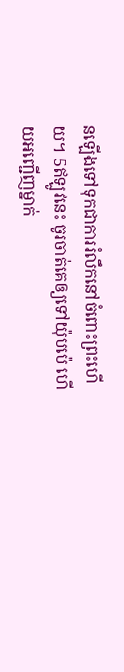នឡើងទៅទុកជាការរំលឹកនៅចំពោះព្រះហើយ។ 5ឥឡូវនេះ ចូរចាត់គេឲ្យទៅយ៉ុបប៉េ ហើយអញ្ជើញម្នាក់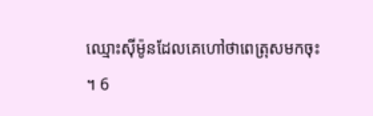ឈ្មោះស៊ីម៉ូនដែលគេហៅថាពេត្រុសមកចុះ។ 6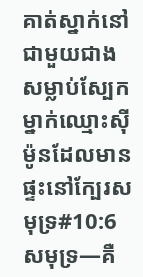គាត់ស្នាក់នៅជាមួយជាងសម្លាប់ស្បែកម្នាក់ឈ្មោះស៊ីម៉ូនដែលមានផ្ទះនៅក្បែរសមុទ្រ#10:6 សមុទ្រ―គឺ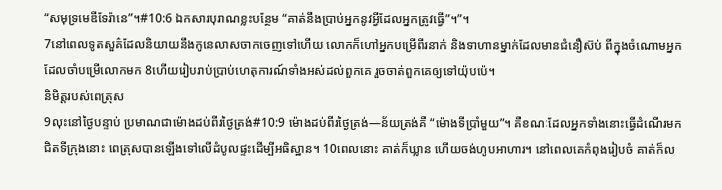“សមុទ្រមេឌីទែរ៉ានេ”។#10:6 ឯកសារបុរាណខ្លះបន្ថែម “គាត់នឹងប្រាប់អ្នកនូវអ្វីដែលអ្នកត្រូវធ្វើ”។”។
7នៅពេលទូតសួគ៌ដែលនិយាយនឹងកូនេលាសចាកចេញទៅហើយ លោកក៏ហៅអ្នកបម្រើពីរនាក់ និងទាហានម្នាក់ដែលមានជំនឿស៊ប់ ពីក្នុងចំណោមអ្នកដែលចាំបម្រើលោកមក 8ហើយរៀបរាប់ប្រាប់ហេតុការណ៍ទាំងអស់ដល់ពួកគេ រួចចាត់ពួកគេឲ្យទៅយ៉ុបប៉េ។
និមិត្តរបស់ពេត្រុស
9លុះនៅថ្ងៃបន្ទាប់ ប្រមាណជាម៉ោងដប់ពីរថ្ងៃត្រង់#10:9 ម៉ោងដប់ពីរថ្ងៃត្រង់―ន័យត្រង់គឺ “ម៉ោងទីប្រាំមួយ”។ គឺខណៈដែលអ្នកទាំងនោះធ្វើដំណើរមកជិតទីក្រុងនោះ ពេត្រុសបានឡើងទៅលើដំបូលផ្ទះដើម្បីអធិស្ឋាន។ 10ពេលនោះ គាត់ក៏ឃ្លាន ហើយចង់ហូបអាហារ។ នៅពេលគេកំពុងរៀបចំ គាត់ក៏ល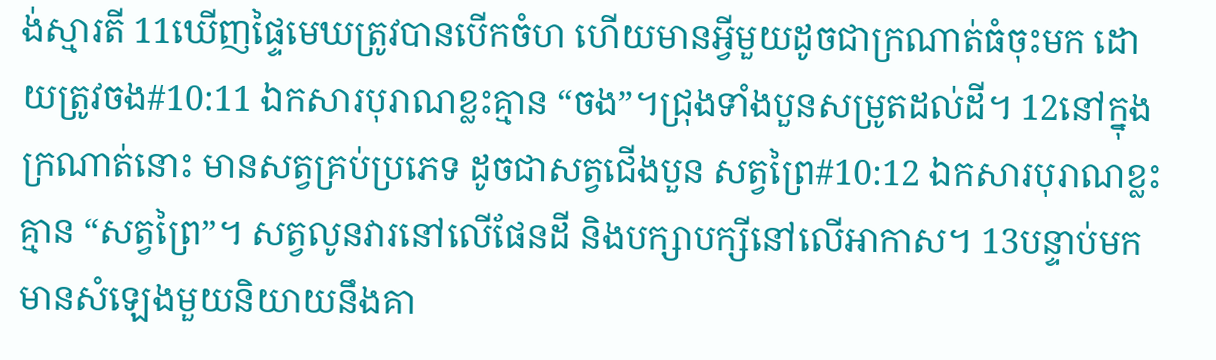ង់ស្មារតី 11ឃើញផ្ទៃមេឃត្រូវបានបើកចំហ ហើយមានអ្វីមួយដូចជាក្រណាត់ធំចុះមក ដោយត្រូវចង#10:11 ឯកសារបុរាណខ្លះគ្មាន “ចង”។ជ្រុងទាំងបួនសម្រូតដល់ដី។ 12នៅក្នុងក្រណាត់នោះ មានសត្វគ្រប់ប្រភេទ ដូចជាសត្វជើងបួន សត្វព្រៃ#10:12 ឯកសារបុរាណខ្លះគ្មាន “សត្វព្រៃ”។ សត្វលូនវារនៅលើផែនដី និងបក្សាបក្សីនៅលើអាកាស។ 13បន្ទាប់មក មានសំឡេងមួយនិយាយនឹងគា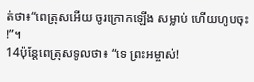ត់ថា៖“ពេត្រុសអើយ ចូរក្រោកឡើង សម្លាប់ ហើយហូបចុះ!”។
14ប៉ុន្តែពេត្រុសទូលថា៖ “ទេ ព្រះអម្ចាស់!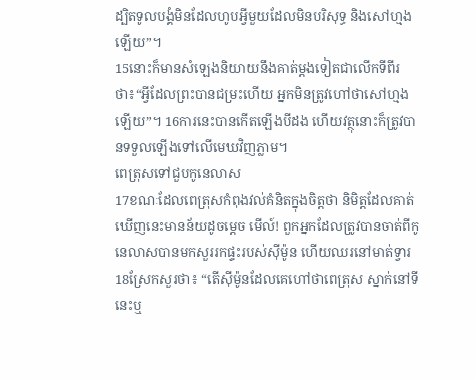ដ្បិតទូលបង្គំមិនដែលហូបអ្វីមួយដែលមិនបរិសុទ្ធ និងសៅហ្មងឡើយ”។
15នោះក៏មានសំឡេងនិយាយនឹងគាត់ម្ដងទៀតជាលើកទីពីរថា៖“អ្វីដែលព្រះបានជម្រះហើយ អ្នកមិនត្រូវហៅថាសៅហ្មងឡើយ”។ 16ការនេះបានកើតឡើងបីដង ហើយវត្ថុនោះក៏ត្រូវបានទទួលឡើងទៅលើមេឃវិញភ្លាម។
ពេត្រុសទៅជួបកូនេលាស
17ខណៈដែលពេត្រុសកំពុងវល់គំនិតក្នុងចិត្តថា និមិត្តដែលគាត់ឃើញនេះមានន័យដូចម្ដេច មើល៍! ពួកអ្នកដែលត្រូវបានចាត់ពីកូនេលាសបានមកសួររកផ្ទះរបស់ស៊ីម៉ូន ហើយឈរនៅមាត់ទ្វារ 18ស្រែកសួរថា៖ “តើស៊ីម៉ូនដែលគេហៅថាពេត្រុស ស្នាក់នៅទីនេះឬ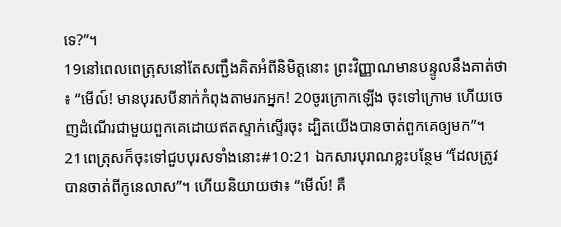ទេ?”។
19នៅពេលពេត្រុសនៅតែសញ្ជឹងគិតអំពីនិមិត្តនោះ ព្រះវិញ្ញាណមានបន្ទូលនឹងគាត់ថា៖ “មើល៍! មានបុរសបីនាក់កំពុងតាមរកអ្នក! 20ចូរក្រោកឡើង ចុះទៅក្រោម ហើយចេញដំណើរជាមួយពួកគេដោយឥតស្ទាក់ស្ទើរចុះ ដ្បិតយើងបានចាត់ពួកគេឲ្យមក”។
21ពេត្រុសក៏ចុះទៅជួបបុរសទាំងនោះ#10:21 ឯកសារបុរាណខ្លះបន្ថែម “ដែលត្រូវបានចាត់ពីកូនេលាស”។ ហើយនិយាយថា៖ “មើល៍! គឺ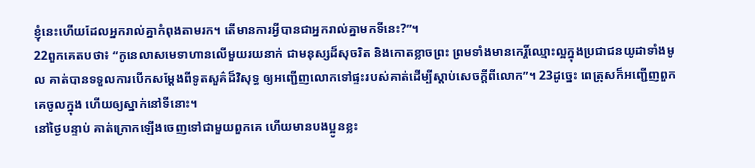ខ្ញុំនេះហើយដែលអ្នករាល់គ្នាកំពុងតាមរក។ តើមានការអ្វីបានជាអ្នករាល់គ្នាមកទីនេះ?”។
22ពួកគេតបថា៖ “កូនេលាសមេទាហានលើមួយរយនាក់ ជាមនុស្សដ៏សុចរិត និងកោតខ្លាចព្រះ ព្រមទាំងមានកេរ្តិ៍ឈ្មោះល្អក្នុងប្រជាជនយូដាទាំងមូល គាត់បានទទួលការបើកសម្ដែងពីទូតសួគ៌ដ៏វិសុទ្ធ ឲ្យអញ្ជើញលោកទៅផ្ទះរបស់គាត់ដើម្បីស្ដាប់សេចក្ដីពីលោក”។ 23ដូច្នេះ ពេត្រុសក៏អញ្ជើញពួកគេចូលក្នុង ហើយឲ្យស្នាក់នៅទីនោះ។
នៅថ្ងៃបន្ទាប់ គាត់ក្រោកឡើងចេញទៅជាមួយពួកគេ ហើយមានបងប្អូនខ្លះ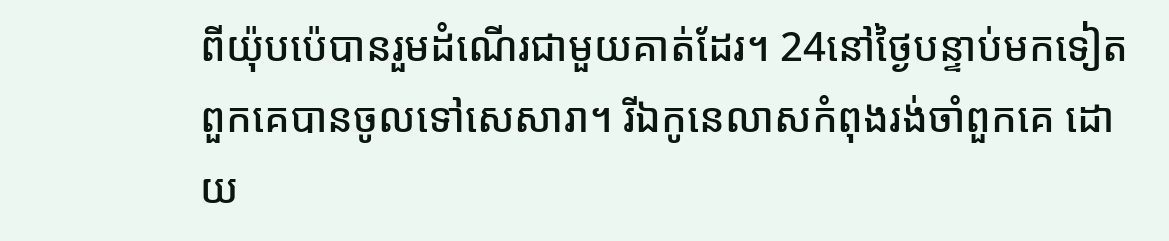ពីយ៉ុបប៉េបានរួមដំណើរជាមួយគាត់ដែរ។ 24នៅថ្ងៃបន្ទាប់មកទៀតពួកគេបានចូលទៅសេសារា។ រីឯកូនេលាសកំពុងរង់ចាំពួកគេ ដោយ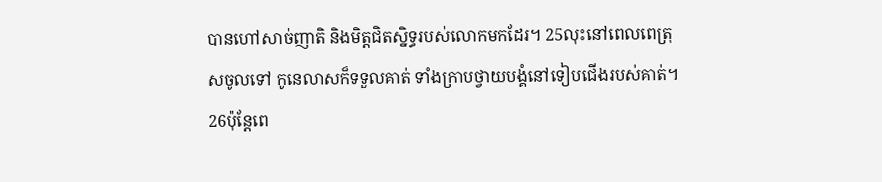បានហៅសាច់ញាតិ និងមិត្តជិតស្និទ្ធរបស់លោកមកដែរ។ 25លុះនៅពេលពេត្រុសចូលទៅ កូនេលាសក៏ទទួលគាត់ ទាំងក្រាបថ្វាយបង្គំនៅទៀបជើងរបស់គាត់។
26ប៉ុន្តែពេ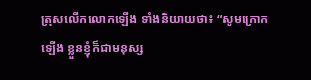ត្រុសលើកលោកឡើង ទាំងនិយាយថា៖ “សូមក្រោកឡើង ខ្លួនខ្ញុំក៏ជាមនុស្ស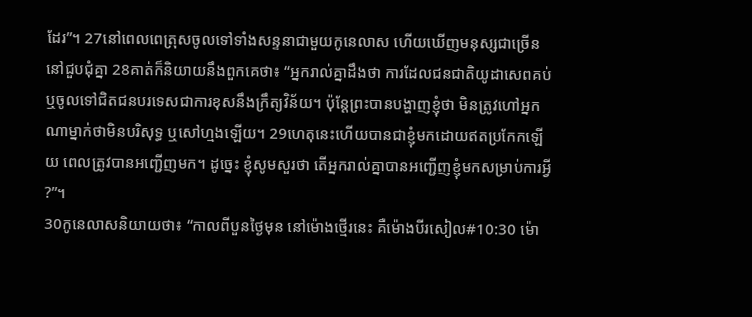ដែរ”។ 27នៅពេលពេត្រុសចូលទៅទាំងសន្ទនាជាមួយកូនេលាស ហើយឃើញមនុស្សជាច្រើននៅជួបជុំគ្នា 28គាត់ក៏និយាយនឹងពួកគេថា៖ “អ្នករាល់គ្នាដឹងថា ការដែលជនជាតិយូដាសេពគប់ ឬចូលទៅជិតជនបរទេសជាការខុសនឹងក្រឹត្យវិន័យ។ ប៉ុន្តែព្រះបានបង្ហាញខ្ញុំថា មិនត្រូវហៅអ្នកណាម្នាក់ថាមិនបរិសុទ្ធ ឬសៅហ្មងឡើយ។ 29ហេតុនេះហើយបានជាខ្ញុំមកដោយឥតប្រកែកឡើយ ពេលត្រូវបានអញ្ជើញមក។ ដូច្នេះ ខ្ញុំសូមសួរថា តើអ្នករាល់គ្នាបានអញ្ជើញខ្ញុំមកសម្រាប់ការអ្វី?”។
30កូនេលាសនិយាយថា៖ “កាលពីបួនថ្ងៃមុន នៅម៉ោងថ្មើរនេះ គឺម៉ោងបីរសៀល#10:30 ម៉ោ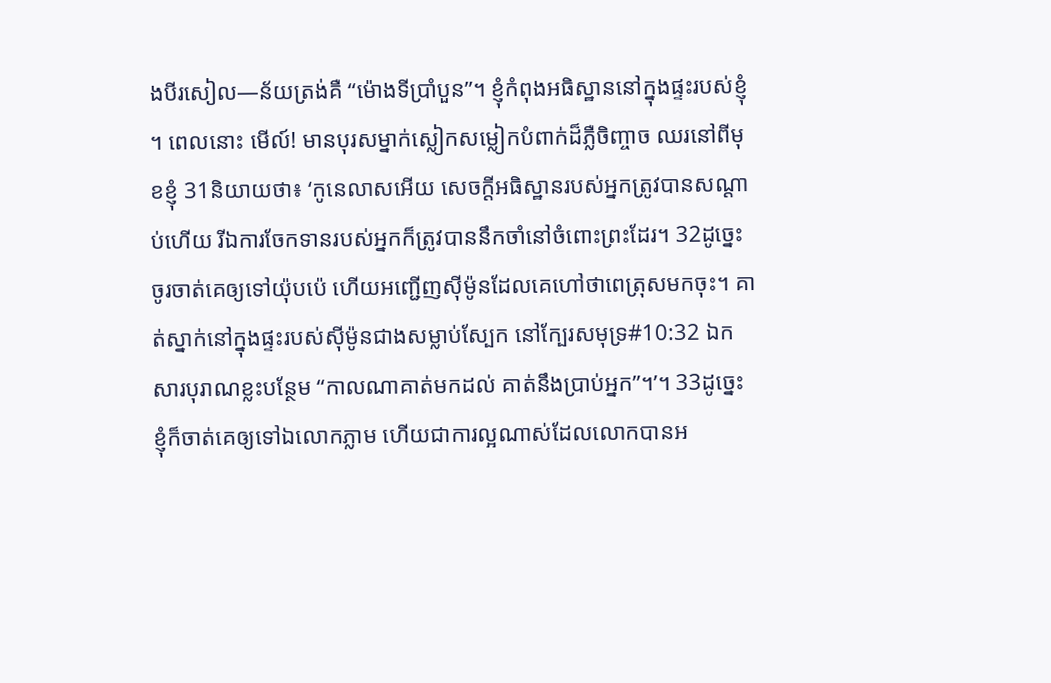ងបីរសៀល―ន័យត្រង់គឺ “ម៉ោងទីប្រាំបួន”។ ខ្ញុំកំពុងអធិស្ឋាននៅក្នុងផ្ទះរបស់ខ្ញុំ។ ពេលនោះ មើល៍! មានបុរសម្នាក់ស្លៀកសម្លៀកបំពាក់ដ៏ភ្លឺចិញ្ចាច ឈរនៅពីមុខខ្ញុំ 31និយាយថា៖ ‘កូនេលាសអើយ សេចក្ដីអធិស្ឋានរបស់អ្នកត្រូវបានសណ្ដាប់ហើយ រីឯការចែកទានរបស់អ្នកក៏ត្រូវបាននឹកចាំនៅចំពោះព្រះដែរ។ 32ដូច្នេះ ចូរចាត់គេឲ្យទៅយ៉ុបប៉េ ហើយអញ្ជើញស៊ីម៉ូនដែលគេហៅថាពេត្រុសមកចុះ។ គាត់ស្នាក់នៅក្នុងផ្ទះរបស់ស៊ីម៉ូនជាងសម្លាប់ស្បែក នៅក្បែរសមុទ្រ#10:32 ឯកសារបុរាណខ្លះបន្ថែម “កាលណាគាត់មកដល់ គាត់នឹងប្រាប់អ្នក”។’។ 33ដូច្នេះ ខ្ញុំក៏ចាត់គេឲ្យទៅឯលោកភ្លាម ហើយជាការល្អណាស់ដែលលោកបានអ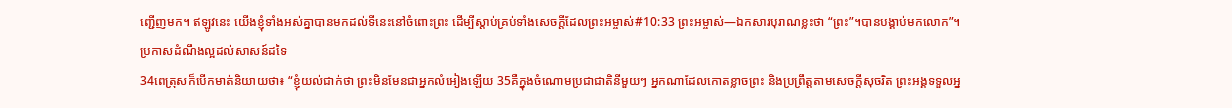ញ្ជើញមក។ ឥឡូវនេះ យើងខ្ញុំទាំងអស់គ្នាបានមកដល់ទីនេះនៅចំពោះព្រះ ដើម្បីស្ដាប់គ្រប់ទាំងសេចក្ដីដែលព្រះអម្ចាស់#10:33 ព្រះអម្ចាស់―ឯកសារបុរាណខ្លះថា “ព្រះ”។បានបង្គាប់មកលោក”។
ប្រកាសដំណឹងល្អដល់សាសន៍ដទៃ
34ពេត្រុសក៏បើកមាត់និយាយថា៖ “ខ្ញុំយល់ជាក់ថា ព្រះមិនមែនជាអ្នកលំអៀងឡើយ 35គឺក្នុងចំណោមប្រជាជាតិនីមួយៗ អ្នកណាដែលកោតខ្លាចព្រះ និងប្រព្រឹត្តតាមសេចក្ដីសុចរិត ព្រះអង្គទទួលអ្ន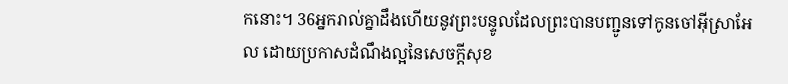កនោះ។ 36អ្នករាល់គ្នាដឹងហើយនូវព្រះបន្ទូលដែលព្រះបានបញ្ជូនទៅកូនចៅអ៊ីស្រាអែល ដោយប្រកាសដំណឹងល្អនៃសេចក្ដីសុខ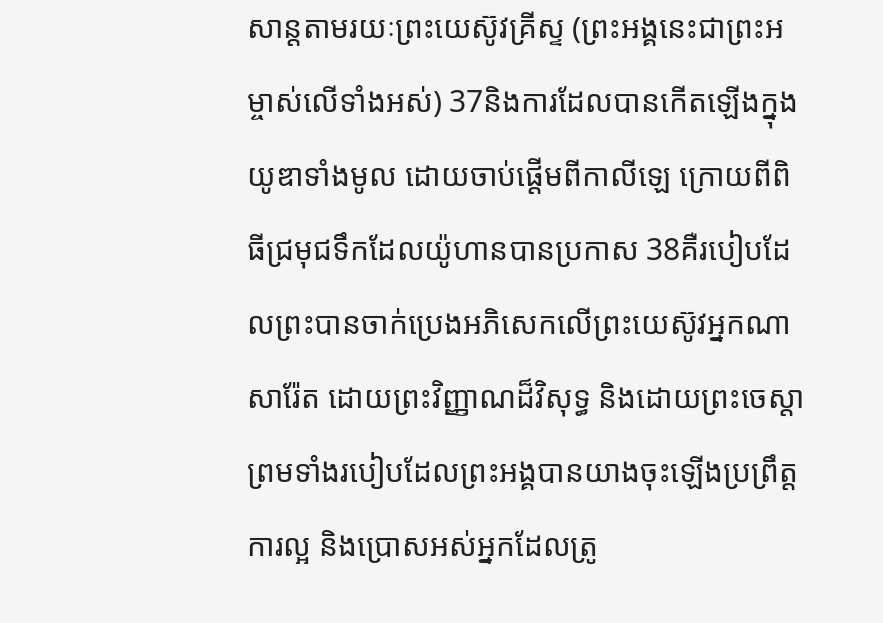សាន្តតាមរយៈព្រះយេស៊ូវគ្រីស្ទ (ព្រះអង្គនេះជាព្រះអម្ចាស់លើទាំងអស់) 37និងការដែលបានកើតឡើងក្នុងយូឌាទាំងមូល ដោយចាប់ផ្ដើមពីកាលីឡេ ក្រោយពីពិធីជ្រមុជទឹកដែលយ៉ូហានបានប្រកាស 38គឺរបៀបដែលព្រះបានចាក់ប្រេងអភិសេកលើព្រះយេស៊ូវអ្នកណាសារ៉ែត ដោយព្រះវិញ្ញាណដ៏វិសុទ្ធ និងដោយព្រះចេស្ដា ព្រមទាំងរបៀបដែលព្រះអង្គបានយាងចុះឡើងប្រព្រឹត្តការល្អ និងប្រោសអស់អ្នកដែលត្រូ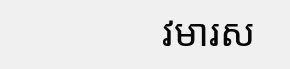វមារស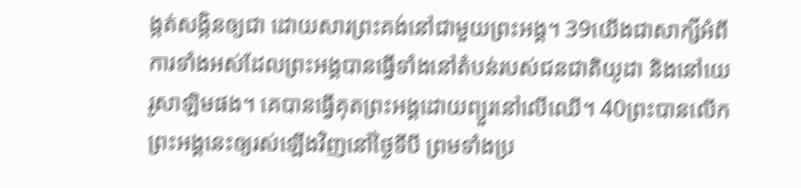ង្កត់សង្កិនឲ្យជា ដោយសារព្រះគង់នៅជាមួយព្រះអង្គ។ 39យើងជាសាក្សីអំពីការទាំងអស់ដែលព្រះអង្គបានធ្វើទាំងនៅតំបន់របស់ជនជាតិយូដា និងនៅយេរូសាឡិមផង។ គេបានធ្វើគុតព្រះអង្គដោយព្យួរនៅលើឈើ។ 40ព្រះបានលើកព្រះអង្គនេះឲ្យរស់ឡើងវិញនៅថ្ងៃទីបី ព្រមទាំងប្រ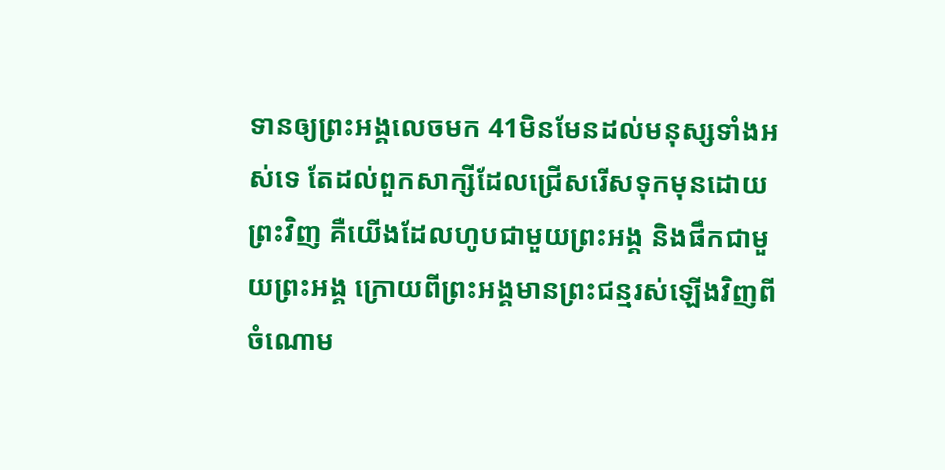ទានឲ្យព្រះអង្គលេចមក 41មិនមែនដល់មនុស្សទាំងអស់ទេ តែដល់ពួកសាក្សីដែលជ្រើសរើសទុកមុនដោយព្រះវិញ គឺយើងដែលហូបជាមួយព្រះអង្គ និងផឹកជាមួយព្រះអង្គ ក្រោយពីព្រះអង្គមានព្រះជន្មរស់ឡើងវិញពីចំណោម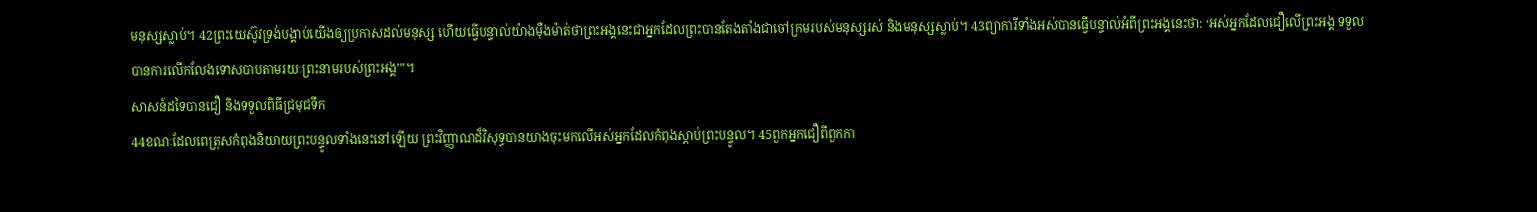មនុស្សស្លាប់។ 42ព្រះយេស៊ូវទ្រង់បង្គាប់យើងឲ្យប្រកាសដល់មនុស្ស ហើយធ្វើបន្ទាល់យ៉ាងម៉ឺងម៉ាត់ថាព្រះអង្គនេះជាអ្នកដែលព្រះបានតែងតាំងជាចៅក្រមរបស់មនុស្សរស់ និងមនុស្សស្លាប់។ 43ព្យាការីទាំងអស់បានធ្វើបន្ទាល់អំពីព្រះអង្គនេះថា: ‘អស់អ្នកដែលជឿលើព្រះអង្គ ទទួលបានការលើកលែងទោសបាបតាមរយៈព្រះនាមរបស់ព្រះអង្គ’”។
សាសន៍ដទៃបានជឿ និងទទួលពិធីជ្រមុជទឹក
44ខណៈដែលពេត្រុសកំពុងនិយាយព្រះបន្ទូលទាំងនេះនៅឡើយ ព្រះវិញ្ញាណដ៏វិសុទ្ធបានយាងចុះមកលើអស់អ្នកដែលកំពុងស្ដាប់ព្រះបន្ទូល។ 45ពួកអ្នកជឿពីពួកកា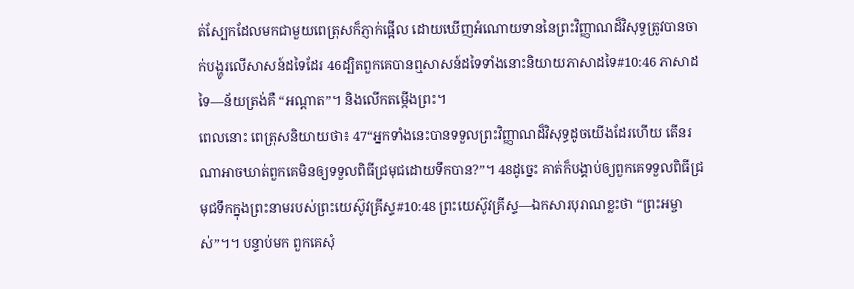ត់ស្បែកដែលមកជាមួយពេត្រុសក៏ភ្ញាក់ផ្អើល ដោយឃើញអំណោយទាននៃព្រះវិញ្ញាណដ៏វិសុទ្ធត្រូវបានចាក់បង្ហូរលើសាសន៍ដទៃដែរ 46ដ្បិតពួកគេបានឮសាសន៍ដទៃទាំងនោះនិយាយភាសាដទៃ#10:46 ភាសាដទៃ―ន័យត្រង់គឺ “អណ្ដាត”។ និងលើកតម្កើងព្រះ។
ពេលនោះ ពេត្រុសនិយាយថា៖ 47“អ្នកទាំងនេះបានទទួលព្រះវិញ្ញាណដ៏វិសុទ្ធដូចយើងដែរហើយ តើនរណាអាចឃាត់ពួកគេមិនឲ្យទទួលពិធីជ្រមុជដោយទឹកបាន?”។ 48ដូច្នេះ គាត់ក៏បង្គាប់ឲ្យពួកគេទទួលពិធីជ្រមុជទឹកក្នុងព្រះនាមរបស់ព្រះយេស៊ូវគ្រីស្ទ#10:48 ព្រះយេស៊ូវគ្រីស្ទ―ឯកសារបុរាណខ្លះថា “ព្រះអម្ចាស់”។។ បន្ទាប់មក ពួកគេសុំ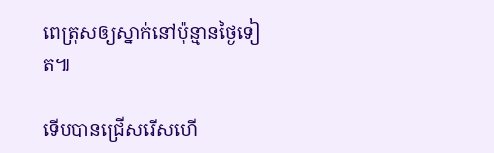ពេត្រុសឲ្យស្នាក់នៅប៉ុន្មានថ្ងៃទៀត៕

ទើបបានជ្រើសរើសហើ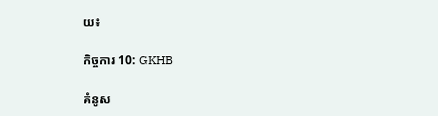យ៖

កិច្ចការ 10: GKHB

គំនូស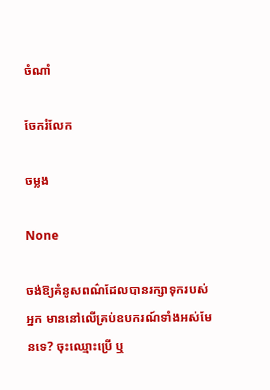ចំណាំ

ចែករំលែក

ចម្លង

None

ចង់ឱ្យគំនូសពណ៌ដែលបានរក្សាទុករបស់អ្នក មាននៅលើគ្រប់ឧបករណ៍ទាំងអស់មែនទេ? ចុះឈ្មោះប្រើ ឬ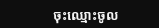ចុះឈ្មោះចូល